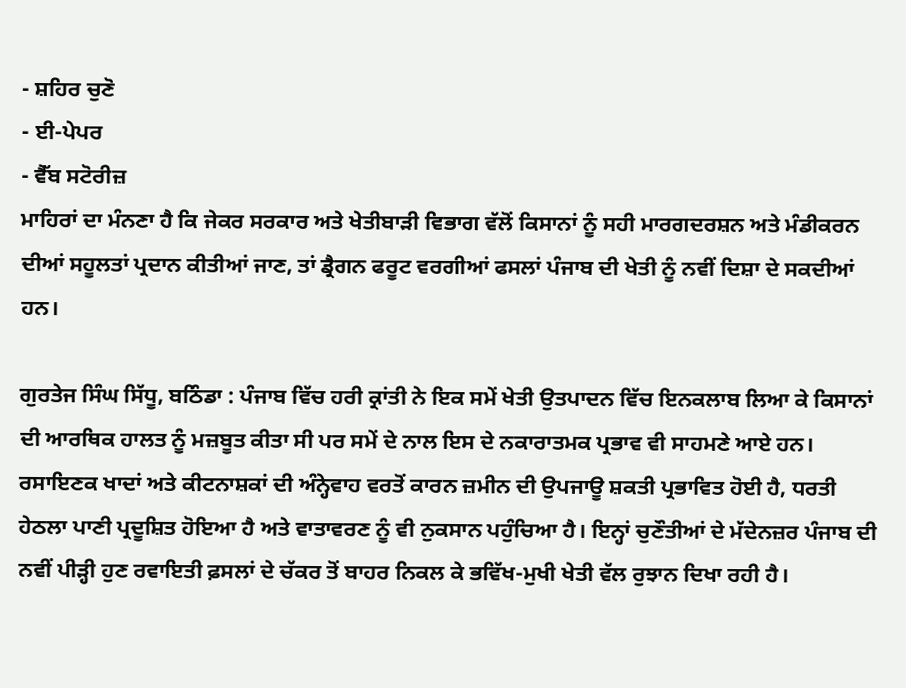- ਸ਼ਹਿਰ ਚੁਣੋ
- ਈ-ਪੇਪਰ
- ਵੈੱਬ ਸਟੋਰੀਜ਼
ਮਾਹਿਰਾਂ ਦਾ ਮੰਨਣਾ ਹੈ ਕਿ ਜੇਕਰ ਸਰਕਾਰ ਅਤੇ ਖੇਤੀਬਾੜੀ ਵਿਭਾਗ ਵੱਲੋਂ ਕਿਸਾਨਾਂ ਨੂੰ ਸਹੀ ਮਾਰਗਦਰਸ਼ਨ ਅਤੇ ਮੰਡੀਕਰਨ ਦੀਆਂ ਸਹੂਲਤਾਂ ਪ੍ਰਦਾਨ ਕੀਤੀਆਂ ਜਾਣ, ਤਾਂ ਡ੍ਰੈਗਨ ਫਰੂਟ ਵਰਗੀਆਂ ਫਸਲਾਂ ਪੰਜਾਬ ਦੀ ਖੇਤੀ ਨੂੰ ਨਵੀਂ ਦਿਸ਼ਾ ਦੇ ਸਕਦੀਆਂ ਹਨ।

ਗੁਰਤੇਜ ਸਿੰਘ ਸਿੱਧੂ, ਬਠਿੰਡਾ : ਪੰਜਾਬ ਵਿੱਚ ਹਰੀ ਕ੍ਰਾਂਤੀ ਨੇ ਇਕ ਸਮੇਂ ਖੇਤੀ ਉਤਪਾਦਨ ਵਿੱਚ ਇਨਕਲਾਬ ਲਿਆ ਕੇ ਕਿਸਾਨਾਂ ਦੀ ਆਰਥਿਕ ਹਾਲਤ ਨੂੰ ਮਜ਼ਬੂਤ ਕੀਤਾ ਸੀ ਪਰ ਸਮੇਂ ਦੇ ਨਾਲ ਇਸ ਦੇ ਨਕਾਰਾਤਮਕ ਪ੍ਰਭਾਵ ਵੀ ਸਾਹਮਣੇ ਆਏ ਹਨ। ਰਸਾਇਣਕ ਖਾਦਾਂ ਅਤੇ ਕੀਟਨਾਸ਼ਕਾਂ ਦੀ ਅੰਨ੍ਹੇਵਾਹ ਵਰਤੋਂ ਕਾਰਨ ਜ਼ਮੀਨ ਦੀ ਉਪਜਾਊ ਸ਼ਕਤੀ ਪ੍ਰਭਾਵਿਤ ਹੋਈ ਹੈ, ਧਰਤੀ ਹੇਠਲਾ ਪਾਣੀ ਪ੍ਰਦੂਸ਼ਿਤ ਹੋਇਆ ਹੈ ਅਤੇ ਵਾਤਾਵਰਣ ਨੂੰ ਵੀ ਨੁਕਸਾਨ ਪਹੁੰਚਿਆ ਹੈ। ਇਨ੍ਹਾਂ ਚੁਣੌਤੀਆਂ ਦੇ ਮੱਦੇਨਜ਼ਰ ਪੰਜਾਬ ਦੀ ਨਵੀਂ ਪੀੜ੍ਹੀ ਹੁਣ ਰਵਾਇਤੀ ਫ਼ਸਲਾਂ ਦੇ ਚੱਕਰ ਤੋਂ ਬਾਹਰ ਨਿਕਲ ਕੇ ਭਵਿੱਖ-ਮੁਖੀ ਖੇਤੀ ਵੱਲ ਰੁਝਾਨ ਦਿਖਾ ਰਹੀ ਹੈ।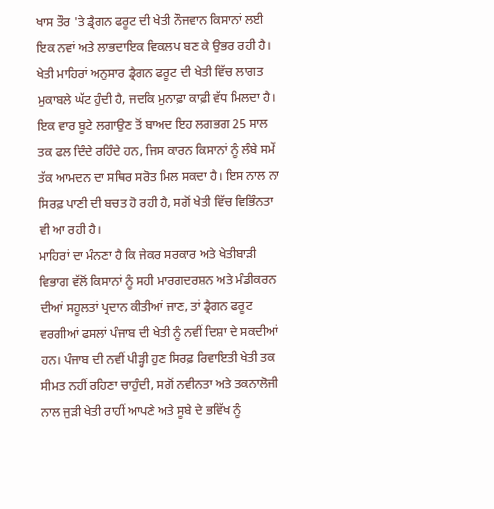ਖਾਸ ਤੌਰ 'ਤੇ ਡ੍ਰੈਗਨ ਫਰੂਟ ਦੀ ਖੇਤੀ ਨੌਜਵਾਨ ਕਿਸਾਨਾਂ ਲਈ ਇਕ ਨਵਾਂ ਅਤੇ ਲਾਭਦਾਇਕ ਵਿਕਲਪ ਬਣ ਕੇ ਉਭਰ ਰਹੀ ਹੈ। ਖੇਤੀ ਮਾਹਿਰਾਂ ਅਨੁਸਾਰ ਡ੍ਰੈਗਨ ਫਰੂਟ ਦੀ ਖੇਤੀ ਵਿੱਚ ਲਾਗਤ ਮੁਕਾਬਲੇ ਘੱਟ ਹੁੰਦੀ ਹੈ, ਜਦਕਿ ਮੁਨਾਫ਼ਾ ਕਾਫ਼ੀ ਵੱਧ ਮਿਲਦਾ ਹੈ। ਇਕ ਵਾਰ ਬੂਟੇ ਲਗਾਉਣ ਤੋਂ ਬਾਅਦ ਇਹ ਲਗਭਗ 25 ਸਾਲ ਤਕ ਫਲ ਦਿੰਦੇ ਰਹਿੰਦੇ ਹਨ, ਜਿਸ ਕਾਰਨ ਕਿਸਾਨਾਂ ਨੂੰ ਲੰਬੇ ਸਮੇਂ ਤੱਕ ਆਮਦਨ ਦਾ ਸਥਿਰ ਸਰੋਤ ਮਿਲ ਸਕਦਾ ਹੈ। ਇਸ ਨਾਲ ਨਾ ਸਿਰਫ਼ ਪਾਣੀ ਦੀ ਬਚਤ ਹੋ ਰਹੀ ਹੈ, ਸਗੋਂ ਖੇਤੀ ਵਿੱਚ ਵਿਭਿੰਨਤਾ ਵੀ ਆ ਰਹੀ ਹੈ।
ਮਾਹਿਰਾਂ ਦਾ ਮੰਨਣਾ ਹੈ ਕਿ ਜੇਕਰ ਸਰਕਾਰ ਅਤੇ ਖੇਤੀਬਾੜੀ ਵਿਭਾਗ ਵੱਲੋਂ ਕਿਸਾਨਾਂ ਨੂੰ ਸਹੀ ਮਾਰਗਦਰਸ਼ਨ ਅਤੇ ਮੰਡੀਕਰਨ ਦੀਆਂ ਸਹੂਲਤਾਂ ਪ੍ਰਦਾਨ ਕੀਤੀਆਂ ਜਾਣ, ਤਾਂ ਡ੍ਰੈਗਨ ਫਰੂਟ ਵਰਗੀਆਂ ਫਸਲਾਂ ਪੰਜਾਬ ਦੀ ਖੇਤੀ ਨੂੰ ਨਵੀਂ ਦਿਸ਼ਾ ਦੇ ਸਕਦੀਆਂ ਹਨ। ਪੰਜਾਬ ਦੀ ਨਵੀਂ ਪੀੜ੍ਹੀ ਹੁਣ ਸਿਰਫ਼ ਰਿਵਾਇਤੀ ਖੇਤੀ ਤਕ ਸੀਮਤ ਨਹੀਂ ਰਹਿਣਾ ਚਾਹੁੰਦੀ, ਸਗੋਂ ਨਵੀਨਤਾ ਅਤੇ ਤਕਨਾਲੋਜੀ ਨਾਲ ਜੁੜੀ ਖੇਤੀ ਰਾਹੀਂ ਆਪਣੇ ਅਤੇ ਸੂਬੇ ਦੇ ਭਵਿੱਖ ਨੂੰ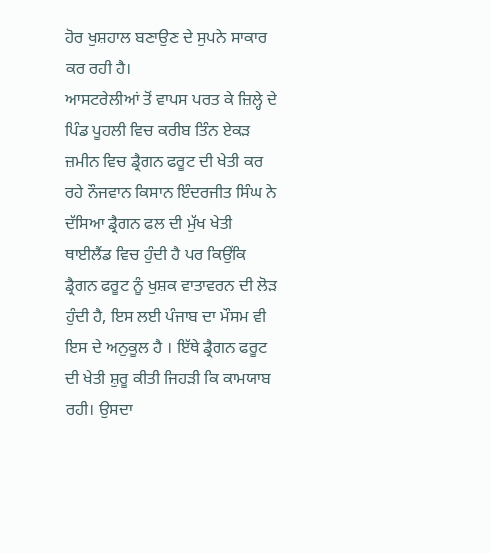ਹੋਰ ਖੁਸ਼ਹਾਲ ਬਣਾਉਣ ਦੇ ਸੁਪਨੇ ਸਾਕਾਰ ਕਰ ਰਹੀ ਹੈ।
ਆਸਟਰੇਲੀਆਂ ਤੋਂ ਵਾਪਸ ਪਰਤ ਕੇ ਜ਼ਿਲ੍ਹੇ ਦੇ ਪਿੰਡ ਪੂਹਲੀ ਵਿਚ ਕਰੀਬ ਤਿੰਨ ਏਕੜ ਜ਼ਮੀਨ ਵਿਚ ਡ੍ਰੈਗਨ ਫਰੂਟ ਦੀ ਖੇਤੀ ਕਰ ਰਹੇ ਨੌਜਵਾਨ ਕਿਸਾਨ ਇੰਦਰਜੀਤ ਸਿੰਘ ਨੇ ਦੱਸਿਆ ਡ੍ਰੈਗਨ ਫਲ ਦੀ ਮੁੱਖ ਖੇਤੀ ਥਾਈਲੈਂਡ ਵਿਚ ਹੁੰਦੀ ਹੈ ਪਰ ਕਿਉਂਕਿ ਡ੍ਰੈਗਨ ਫਰੂਟ ਨੂੰ ਖੁਸ਼ਕ ਵਾਤਾਵਰਨ ਦੀ ਲੋੜ ਹੁੰਦੀ ਹੈ, ਇਸ ਲਈ ਪੰਜਾਬ ਦਾ ਮੌਸਮ ਵੀ ਇਸ ਦੇ ਅਨੁਕੂਲ ਹੈ । ਇੱਥੇ ਡ੍ਰੈਗਨ ਫਰੂਟ ਦੀ ਖੇਤੀ ਸ਼ੁਰੂ ਕੀਤੀ ਜਿਹੜੀ ਕਿ ਕਾਮਯਾਬ ਰਹੀ। ਉਸਦਾ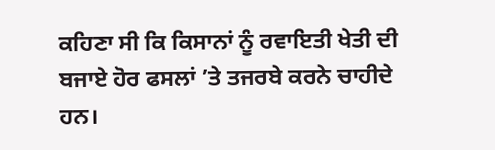ਕਹਿਣਾ ਸੀ ਕਿ ਕਿਸਾਨਾਂ ਨੂੰ ਰਵਾਇਤੀ ਖੇਤੀ ਦੀ ਬਜਾਏ ਹੋਰ ਫਸਲਾਂ ’ਤੇ ਤਜਰਬੇ ਕਰਨੇ ਚਾਹੀਦੇ ਹਨ।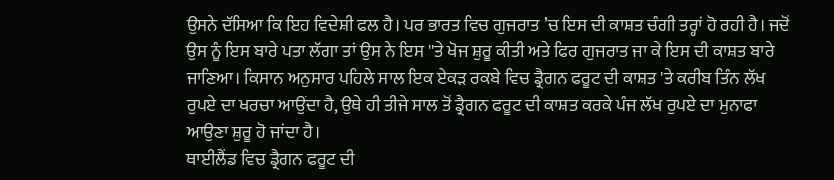ਉਸਨੇ ਦੱਸਿਆ ਕਿ ਇਹ ਵਿਦੇਸ਼ੀ ਫਲ ਹੈ। ਪਰ ਭਾਰਤ ਵਿਚ ਗੁਜਰਾਤ ’ਚ ਇਸ ਦੀ ਕਾਸ਼ਤ ਚੰਗੀ ਤਰ੍ਹਾਂ ਹੋ ਰਹੀ ਹੈ। ਜਦੋਂ ਉਸ ਨੂੰ ਇਸ ਬਾਰੇ ਪਤਾ ਲੱਗਾ ਤਾਂ ਉਸ ਨੇ ਇਸ ''ਤੇ ਖੋਜ ਸ਼ੁਰੂ ਕੀਤੀ ਅਤੇ ਫਿਰ ਗੁਜਰਾਤ ਜਾ ਕੇ ਇਸ ਦੀ ਕਾਸ਼ਤ ਬਾਰੇ ਜਾਣਿਆ। ਕਿਸਾਨ ਅਨੁਸਾਰ ਪਹਿਲੇ ਸਾਲ ਇਕ ਏਕੜ ਰਕਬੇ ਵਿਚ ਡ੍ਰੈਗਨ ਫਰੂਟ ਦੀ ਕਾਸ਼ਤ 'ਤੇ ਕਰੀਬ ਤਿੰਨ ਲੱਖ ਰੁਪਏ ਦਾ ਖਰਚਾ ਆਉਂਦਾ ਹੈ, ਉਥੇ ਹੀ ਤੀਜੇ ਸਾਲ ਤੋਂ ਡ੍ਰੈਗਨ ਫਰੂਟ ਦੀ ਕਾਸ਼ਤ ਕਰਕੇ ਪੰਜ ਲੱਖ ਰੁਪਏ ਦਾ ਮੁਨਾਫਾ ਆਉਣਾ ਸ਼ੁਰੂ ਹੋ ਜਾਂਦਾ ਹੈ।
ਥਾਈਲੈਂਡ ਵਿਚ ਡ੍ਰੈਗਨ ਫਰੂਟ ਦੀ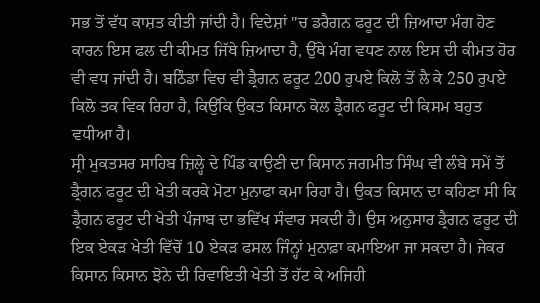ਸਭ ਤੋਂ ਵੱਧ ਕਾਸ਼ਤ ਕੀਤੀ ਜਾਂਦੀ ਹੈ। ਵਿਦੇਸ਼ਾਂ ''ਚ ਡਰੈਗਨ ਫਰੂਟ ਦੀ ਜ਼ਿਆਦਾ ਮੰਗ ਹੋਣ ਕਾਰਨ ਇਸ ਫਲ ਦੀ ਕੀਮਤ ਜਿੱਥੇ ਜ਼ਿਆਦਾ ਹੈ, ਉੱਥੇ ਮੰਗ ਵਧਣ ਨਾਲ ਇਸ ਦੀ ਕੀਮਤ ਹੋਰ ਵੀ ਵਧ ਜਾਂਦੀ ਹੈ। ਬਠਿੰਡਾ ਵਿਚ ਵੀ ਡ੍ਰੈਗਨ ਫਰੂਟ 200 ਰੁਪਏ ਕਿਲੋ ਤੋਂ ਲੈ ਕੇ 250 ਰੁਪਏ ਕਿਲੋ ਤਕ ਵਿਕ ਰਿਹਾ ਹੈ, ਕਿਉਂਕਿ ਉਕਤ ਕਿਸਾਨ ਕੋਲ ਡ੍ਰੈਗਨ ਫਰੂਟ ਦੀ ਕਿਸਮ ਬਹੁਤ ਵਧੀਆ ਹੈ।
ਸ੍ਰੀ ਮੁਕਤਸਰ ਸਾਹਿਬ ਜ਼ਿਲ੍ਹੇ ਦੇ ਪਿੰਡ ਕਾਉਣੀ ਦਾ ਕਿਸਾਨ ਜਗਮੀਤ ਸਿੰਘ ਵੀ ਲੰਬੇ ਸਮੇਂ ਤੋਂ ਡ੍ਰੈਗਨ ਫਰੂਟ ਦੀ ਖੇਤੀ ਕਰਕੇ ਮੋਟਾ ਮੁਨਾਫਾ ਕਮਾ ਰਿਹਾ ਹੈ। ਉਕਤ ਕਿਸਾਨ ਦਾ ਕਹਿਣਾ ਸੀ ਕਿ ਡ੍ਰੈਗਨ ਫਰੂਟ ਦੀ ਖੇਤੀ ਪੰਜਾਬ ਦਾ ਭਵਿੱਖ ਸੰਵਾਰ ਸਕਦੀ ਹੈ। ਉਸ ਅਨੁਸਾਰ ਡ੍ਰੈਗਨ ਫਰੂਟ ਦੀ ਇਕ ਏਕੜ ਖੇਤੀ ਵਿੱਚੋਂ 10 ਏਕੜ ਫਸਲ ਜਿੰਨ੍ਹਾਂ ਮੁਨਾਫ਼ਾ ਕਮਾਇਆ ਜਾ ਸਕਦਾ ਹੈ। ਜੇਕਰ ਕਿਸਾਨ ਕਿਸਾਨ ਝੋਨੇ ਦੀ ਰਿਵਾਇਤੀ ਖੇਤੀ ਤੋਂ ਹੱਟ ਕੇ ਅਜਿਹੀ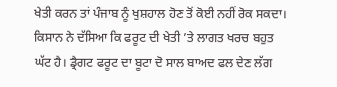ਖੇਤੀ ਕਰਨ ਤਾਂ ਪੰਜਾਬ ਨੂੰ ਖੁਸ਼ਹਾਲ ਹੋਣ ਤੋਂ ਕੋਈ ਨਹੀਂ ਰੋਕ ਸਕਦਾ। ਕਿਸਾਨ ਨੇ ਦੱਸਿਆ ਕਿ ਫਰੂਟ ਦੀ ਖੇਤੀ ’ਤੇ ਲਾਗਤ ਖਰਚ ਬਹੁਤ ਘੱਟ ਹੈ। ਡ੍ਰੈਗਟ ਫਰੂਟ ਦਾ ਬੂਟਾ ਦੋ ਸਾਲ ਬਾਅਦ ਫਲ ਦੇਣ ਲੱਗ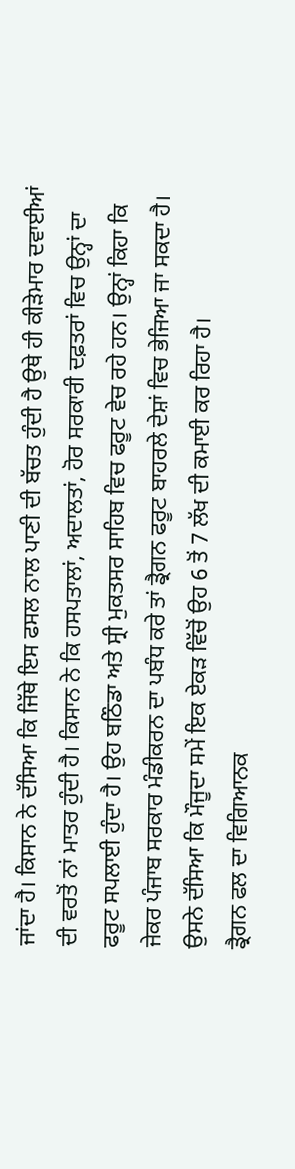ਜਾਂਦਾ ਹੈ। ਕਿਸਾਨ ਨੇ ਦੱਸਿਆ ਕਿ ਜਿੱਥੇ ਇਸ ਫਸਲ ਨਾਲ ਪਾਣੀ ਦੀ ਬੱਚਤ ਹੁੰਦੀ ਹੈ ਉਥੇ ਹੀ ਕੀੜੇਮਾਰ ਦਵਾਈਆਂ ਦੀ ਵਰਤੋਂ ਨਾਂ ਮਾਤਰ ਹੁੰਦੀ ਹੈ। ਕਿਸਾਨ ਨੇ ਕਿ ਹਸਪਤਾਲਾਂ, ਅਦਾਲਤਾਂ, ਹੋਰ ਸਰਕਾਰੀ ਦਫ਼ਤਰਾਂ ਵਿਚ ਉਨ੍ਹਾਂ ਦਾ ਫਰੂਟ ਸਪਲਾਈ ਹੁੰਦਾ ਹੈ। ਉਹ ਬਠਿੰਡਾ ਅਤੇ ਸ੍ਰੀ ਮੁਕਤਸਰ ਸਾਹਿਬ ਵਿਚ ਫਰੂਟ ਵੇਚ ਰਹੇ ਹਨ। ਉਨ੍ਹਾਂ ਕਿਹਾ ਕਿ ਜੇਕਰ ਪੰਜਾਬ ਸਰਕਾਰ ਮੰਡੀਕਰਨ ਦਾ ਪਬੰਧ ਕਰੇ ਤਾਂ ਡ੍ਰੈਗਨ ਫਰੂਟ ਬਾਹਰਲੇ ਦੇਸ਼ਾਂ ਵਿਚ ਭੇਜਿਆ ਜਾ ਸਕਦਾ ਹੈ। ਉਸਨੇ ਦੱਸਿਆ ਕਿ ਮੌਜੂਦਾ ਸਮੇਂ ਇਕ ਏਕੜ ਵਿੱਚੋਂ ਉਹ 6 ਤੋਂ 7 ਲੱਖ ਦੀ ਕਮਾਈ ਕਰ ਰਿਹਾ ਹੈ।
ਡ੍ਰੈਗਨ ਫਲ ਦਾ ਵਿਗਿਆਨਕ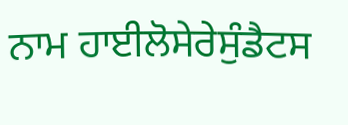ਨਾਮ ਹਾਈਲੋਸੇਰੇਸੁੰਡੈਟਸ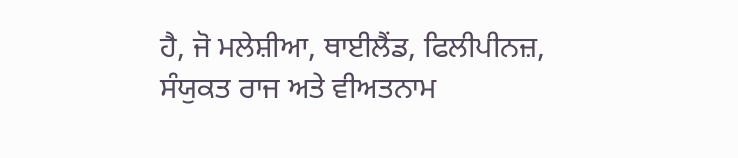ਹੈ, ਜੋ ਮਲੇਸ਼ੀਆ, ਥਾਈਲੈਂਡ, ਫਿਲੀਪੀਨਜ਼, ਸੰਯੁਕਤ ਰਾਜ ਅਤੇ ਵੀਅਤਨਾਮ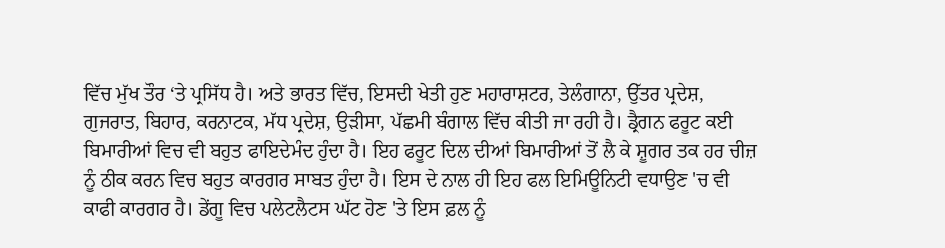ਵਿੱਚ ਮੁੱਖ ਤੌਰ ‘ਤੇ ਪ੍ਰਸਿੱਧ ਹੈ। ਅਤੇ ਭਾਰਤ ਵਿੱਚ, ਇਸਦੀ ਖੇਤੀ ਹੁਣ ਮਹਾਰਾਸ਼ਟਰ, ਤੇਲੰਗਾਨਾ, ਉੱਤਰ ਪ੍ਰਦੇਸ਼, ਗੁਜਰਾਤ, ਬਿਹਾਰ, ਕਰਨਾਟਕ, ਮੱਧ ਪ੍ਰਦੇਸ਼, ਉੜੀਸਾ, ਪੱਛਮੀ ਬੰਗਾਲ ਵਿੱਚ ਕੀਤੀ ਜਾ ਰਹੀ ਹੈ। ਡ੍ਰੈਗਨ ਫਰੂਟ ਕਈ ਬਿਮਾਰੀਆਂ ਵਿਚ ਵੀ ਬਹੁਤ ਫਾਇਦੇਮੰਦ ਹੁੰਦਾ ਹੈ। ਇਹ ਫਰੂਟ ਦਿਲ ਦੀਆਂ ਬਿਮਾਰੀਆਂ ਤੋਂ ਲੈ ਕੇ ਸ਼ੂਗਰ ਤਕ ਹਰ ਚੀਜ਼ ਨੂੰ ਠੀਕ ਕਰਨ ਵਿਚ ਬਹੁਤ ਕਾਰਗਰ ਸਾਬਤ ਹੁੰਦਾ ਹੈ। ਇਸ ਦੇ ਨਾਲ ਹੀ ਇਹ ਫਲ ਇਮਿਊਨਿਟੀ ਵਧਾਉਣ 'ਚ ਵੀ ਕਾਫੀ ਕਾਰਗਰ ਹੈ। ਡੇਂਗੂ ਵਿਚ ਪਲੇਟਲੈਟਸ ਘੱਟ ਹੋਣ 'ਤੇ ਇਸ ਫ਼ਲ ਨੂੰ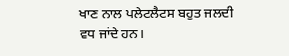ਖਾਣ ਨਾਲ ਪਲੇਟਲੈਟਸ ਬਹੁਤ ਜਲਦੀ ਵਧ ਜਾਂਦੇ ਹਨ।